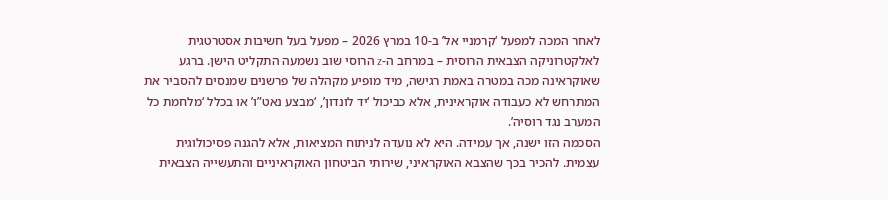לאחר המכה למפעל ‘קרמניי אל’ ב-10 במרץ 2026 – מפעל בעל חשיבות אסטרטגית לאלקטרוניקה הצבאית הרוסית – במרחב ה-z הרוסי שוב נשמעה התקליט הישן. ברגע שאוקראינה מכה במטרה באמת רגישה, מיד מופיע מקהלה של פרשנים שמנסים להסביר את המתרחש לא כעבודה אוקראינית, אלא כביכול ‘יד לונדון’, ‘מבצע נאט”ו’ או בכלל ‘מלחמת כל המערב נגד רוסיה’.
הסכמה הזו ישנה, אך עמידה. היא לא נועדה לניתוח המציאות, אלא להגנה פסיכולוגית עצמית. להכיר בכך שהצבא האוקראיני, שירותי הביטחון האוקראיניים והתעשייה הצבאית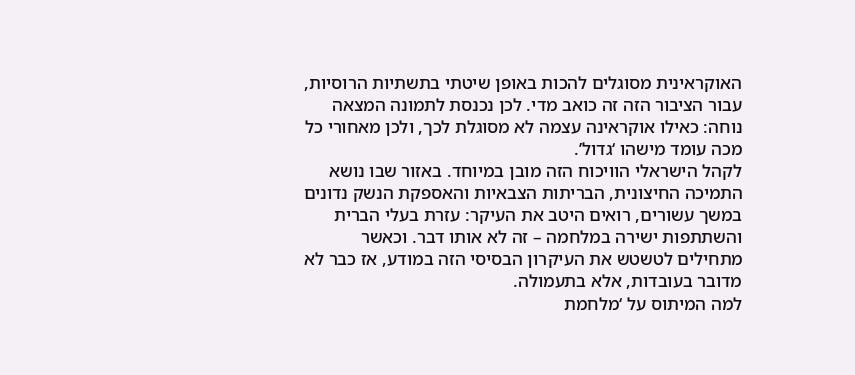האוקראינית מסוגלים להכות באופן שיטתי בתשתיות הרוסיות, עבור הציבור הזה זה כואב מדי. לכן נכנסת לתמונה המצאה נוחה: כאילו אוקראינה עצמה לא מסוגלת לכך, ולכן מאחורי כל מכה עומד מישהו ‘גדול’.
לקהל הישראלי הוויכוח הזה מובן במיוחד. באזור שבו נושא התמיכה החיצונית, הבריתות הצבאיות והאספקת הנשק נדונים במשך עשורים, רואים היטב את העיקר: עזרת בעלי הברית והשתתפות ישירה במלחמה – זה לא אותו דבר. וכאשר מתחילים לטשטש את העיקרון הבסיסי הזה במודע, אז כבר לא מדובר בעובדות, אלא בתעמולה.
למה המיתוס על ‘מלחמת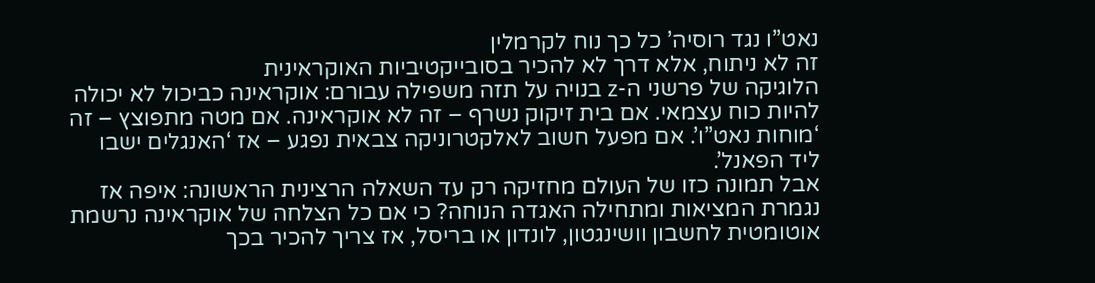נאט”ו נגד רוסיה’ כל כך נוח לקרמלין
זה לא ניתוח, אלא דרך לא להכיר בסובייקטיביות האוקראינית
הלוגיקה של פרשני ה-z בנויה על תזה משפילה עבורם: אוקראינה כביכול לא יכולה להיות כוח עצמאי. אם בית זיקוק נשרף – זה לא אוקראינה. אם מטה מתפוצץ – זה ‘מוחות נאט”ו’. אם מפעל חשוב לאלקטרוניקה צבאית נפגע – אז ‘האנגלים ישבו ליד הפאנל’.
אבל תמונה כזו של העולם מחזיקה רק עד השאלה הרצינית הראשונה: איפה אז נגמרת המציאות ומתחילה האגדה הנוחה? כי אם כל הצלחה של אוקראינה נרשמת אוטומטית לחשבון וושינגטון, לונדון או בריסל, אז צריך להכיר בכך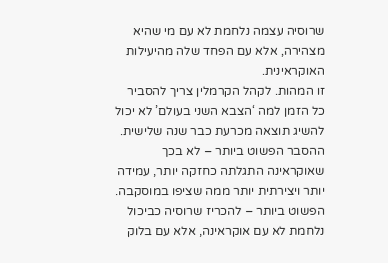שרוסיה עצמה נלחמת לא עם מי שהיא מצהירה, אלא עם הפחד שלה מהיעילות האוקראינית.
זו המהות. לקהל הקרמלין צריך להסביר כל הזמן למה ‘הצבא השני בעולם’ לא יכול להשיג תוצאה מכרעת כבר שנה שלישית. ההסבר הפשוט ביותר – לא בכך שאוקראינה התגלתה כחזקה יותר, עמידה יותר ויצירתית יותר ממה שציפו במוסקבה. הפשוט ביותר – להכריז שרוסיה כביכול נלחמת לא עם אוקראינה, אלא עם בלוק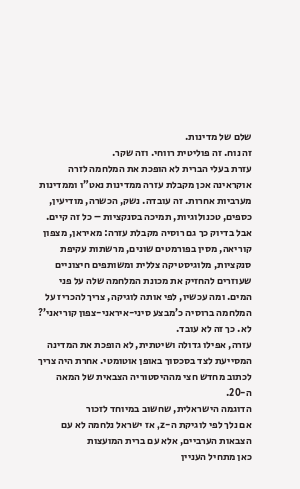שלם של מדינות.
זה נוח. זה פוליטית רווחי. וזה שקר.
עזרת בעלי הברית לא הופכת את המלחמה לזרה
אוקראינה אכן מקבלת עזרה ממדינות נאט”ו וממדינות מערביות אחרות. זה עובדה. נשק, הכשרה, מודיעין, כספים, טכנולוגיות, תמיכה בסנקציות – כל זה קיים.
אבל בדיוק כך גם רוסיה מקבלת עזרה: מאיראן, מצפון קוריאה, מסין בפורמטים שונים, מרשתות עקיפת סנקציות, מלוגיסטיקה צללית ומשותפים חיצוניים שעוזרים להחזיק את מכונת המלחמה שלה על פני המים. ומה עכשיו, לפי אותה לוגיקה, צריך להכריז על המלחמה ברוסיה כ’מבצע סיני-איראני-צפון קוריאני’? לא. כך זה לא עובד.
עזרה, אפילו גדולה ושיטתית, לא הופכת את המדינה המסייעת לצד בסכסוך באופן אוטומטי. אחרת היה צריך לכתוב מחדש חצי מההיסטוריה הצבאית של המאה ה-20.
הדוגמה הישראלית, שחשוב במיוחד לזכור
אם נלך לפי לוגיקת ה-z, אז ישראל נלחמה לא עם הצבאות הערביים, אלא עם ברית המועצות
כאן מתחיל העניין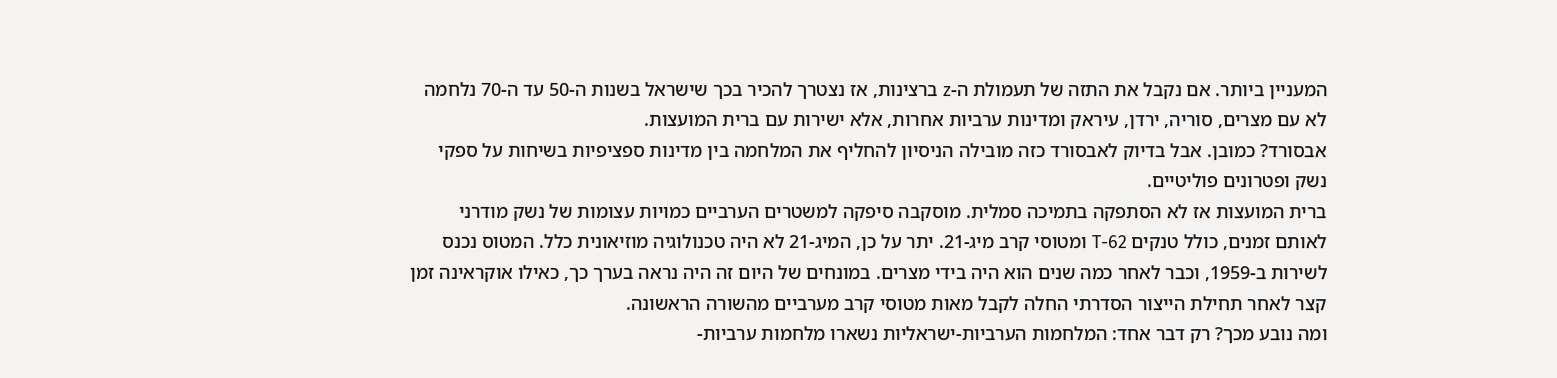המעניין ביותר. אם נקבל את התזה של תעמולת ה-z ברצינות, אז נצטרך להכיר בכך שישראל בשנות ה-50 עד ה-70 נלחמה לא עם מצרים, סוריה, ירדן, עיראק ומדינות ערביות אחרות, אלא ישירות עם ברית המועצות.
אבסורד? כמובן. אבל בדיוק לאבסורד כזה מובילה הניסיון להחליף את המלחמה בין מדינות ספציפיות בשיחות על ספקי נשק ופטרונים פוליטיים.
ברית המועצות אז לא הסתפקה בתמיכה סמלית. מוסקבה סיפקה למשטרים הערביים כמויות עצומות של נשק מודרני לאותם זמנים, כולל טנקים T-62 ומטוסי קרב מיג-21. יתר על כן, המיג-21 לא היה טכנולוגיה מוזיאונית כלל. המטוס נכנס לשירות ב-1959, וכבר לאחר כמה שנים הוא היה בידי מצרים. במונחים של היום זה היה נראה בערך כך, כאילו אוקראינה זמן קצר לאחר תחילת הייצור הסדרתי החלה לקבל מאות מטוסי קרב מערביים מהשורה הראשונה.
ומה נובע מכך? רק דבר אחד: המלחמות הערביות-ישראליות נשארו מלחמות ערביות-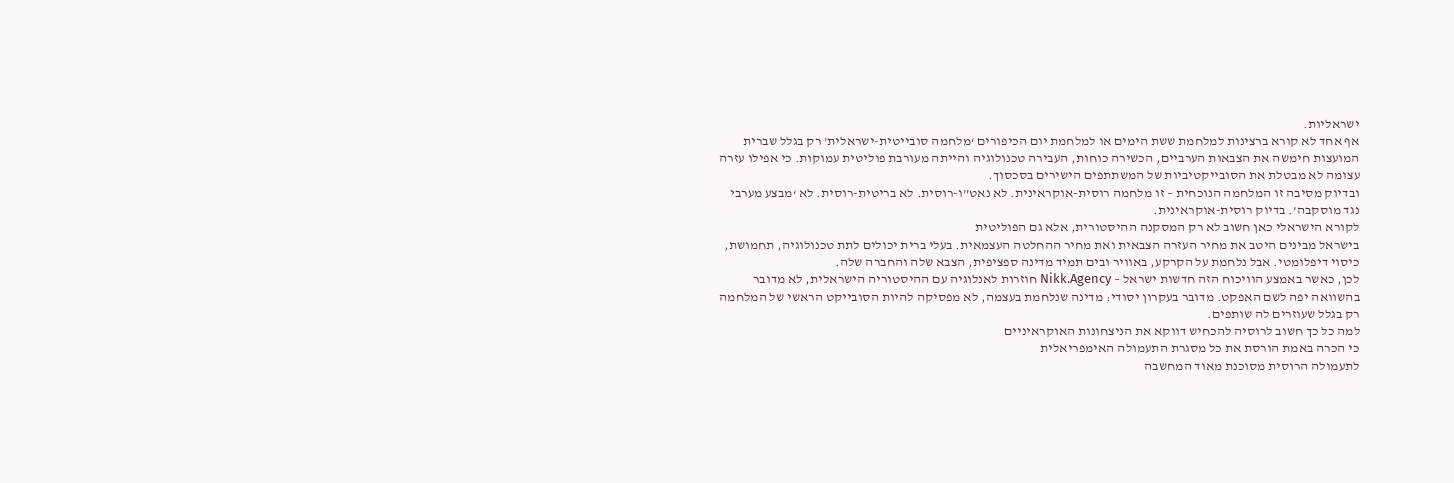ישראליות.
אף אחד לא קורא ברצינות למלחמת ששת הימים או למלחמת יום הכיפורים ‘מלחמה סובייטית-ישראלית’ רק בגלל שברית המועצות חימשה את הצבאות הערביים, הכשירה כוחות, העבירה טכנולוגיה והייתה מעורבת פוליטית עמוקות. כי אפילו עזרה עצומה לא מבטלת את הסובייקטיביות של המשתתפים הישירים בסכסוך.
ובדיוק מסיבה זו המלחמה הנוכחית – זו מלחמה רוסית-אוקראינית. לא נאט”ו-רוסית. לא בריטית-רוסית. לא ‘מבצע מערבי נגד מוסקבה’. בדיוק רוסית-אוקראינית.
לקורא הישראלי כאן חשוב לא רק המסקנה ההיסטורית, אלא גם הפוליטית
בישראל מבינים היטב את מחיר העזרה הצבאית ואת מחיר ההחלטה העצמאית. בעלי ברית יכולים לתת טכנולוגיה, תחמושת, כיסוי דיפלומטי. אבל נלחמת על הקרקע, באוויר ובים תמיד מדינה ספציפית, הצבא שלה והחברה שלה.
לכן, כאשר באמצע הוויכוח הזה חדשות ישראל – Nikk.Agency חוזרות לאנלוגיה עם ההיסטוריה הישראלית, לא מדובר בהשוואה יפה לשם האפקט. מדובר בעקרון יסודי: מדינה שנלחמת בעצמה, לא מפסיקה להיות הסובייקט הראשי של המלחמה רק בגלל שעוזרים לה שותפים.
למה כל כך חשוב לרוסיה להכחיש דווקא את הניצחונות האוקראיניים
כי הכרה באמת הורסת את כל מסגרת התעמולה האימפריאלית
לתעמולה הרוסית מסוכנת מאוד המחשבה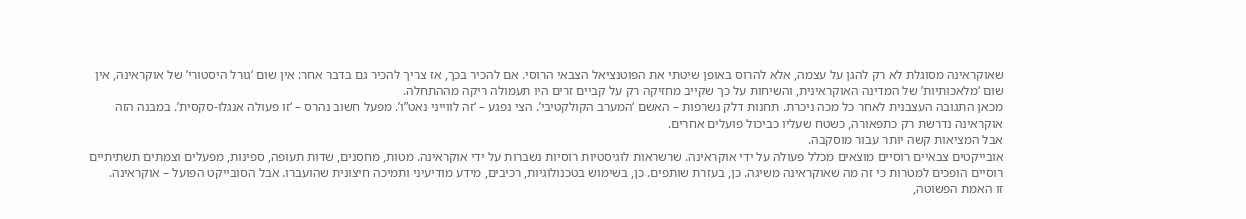שאוקראינה מסוגלת לא רק להגן על עצמה, אלא להרוס באופן שיטתי את הפוטנציאל הצבאי הרוסי. אם להכיר בכך, אז צריך להכיר גם בדבר אחר: אין שום ‘גורל היסטורי’ של אוקראינה, אין שום ‘מלאכותיות’ של המדינה האוקראינית, והשיחות על כך שקייב מחזיקה רק על קביים זרים היו תעמולה ריקה מההתחלה.
מכאן התגובה העצבנית לאחר כל מכה ניכרת. תחנות דלק נשרפות – האשם ‘המערב הקולקטיבי’. הצי נפגע – ‘זה לווייני נאט”ו’. מפעל חשוב נהרס – ‘זו פעולה אנגלו-סקסית’. במבנה הזה אוקראינה נדרשת רק כתפאורה, כשטח שעליו כביכול פועלים אחרים.
אבל המציאות קשה יותר עבור מוסקבה.
אובייקטים צבאיים רוסיים מוצאים מכלל פעולה על ידי אוקראינה. שרשראות לוגיסטיות רוסיות נשברות על ידי אוקראינה. מטות, מחסנים, שדות תעופה, ספינות, מפעלים וצמתים תשתיתיים רוסיים הופכים למטרות כי זה מה שאוקראינה משיגה. כן, בעזרת שותפים. כן, בשימוש בטכנולוגיות, רכיבים, מידע מודיעיני ותמיכה חיצונית שהועברו. אבל הסובייקט הפועל – אוקראינה.
זו האמת הפשוטה,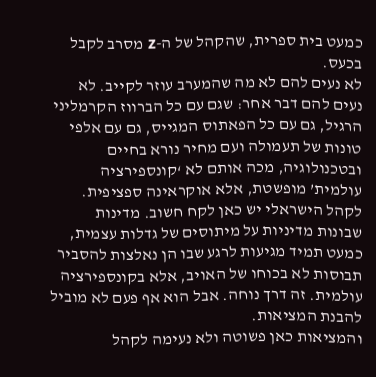כמעט בית ספרית, שהקהל של ה-z מסרב לקבל בכעס.
לא נעים להם לא מה שהמערב עוזר לקייב. לא נעים להם דבר אחר: שגם עם כל הברווז הקרמליני הרגיל, גם עם כל הפאתוס המגייס, גם עם אלפי טונות של תעמולה ועם מחיר נורא בחיים ובטכנולוגיה, מכה אותם לא ‘קונספירציה עולמית’ מופשטת, אלא אוקראינה ספציפית.
לקהל הישראלי יש כאן לקח חשוב. מדינות שבונות מדיניות על מיתוסים של גדלות עצמית, כמעט תמיד מגיעות לרגע שבו הן נאלצות להסביר תבוסות לא בכוחו של האויב, אלא בקונספירציה עולמית. זה דרך נוחה. אבל הוא אף פעם לא מוביל להבנת המציאות.
והמציאות כאן פשוטה ולא נעימה לקהל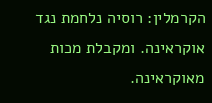הקרמלין: רוסיה נלחמת נגד אוקראינה. ומקבלת מכות מאוקראינה.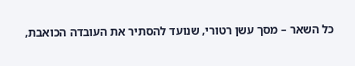כל השאר – מסך עשן רטורי, שנועד להסתיר את העובדה הכואבת,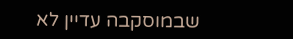שבמוסקבה עדיין לא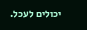יכולים לעכל.